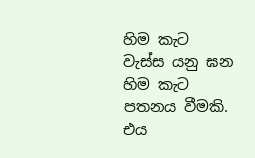හිම කැට වැස්ස යනු ඝන හිම කැට පතනය වීමකි. එය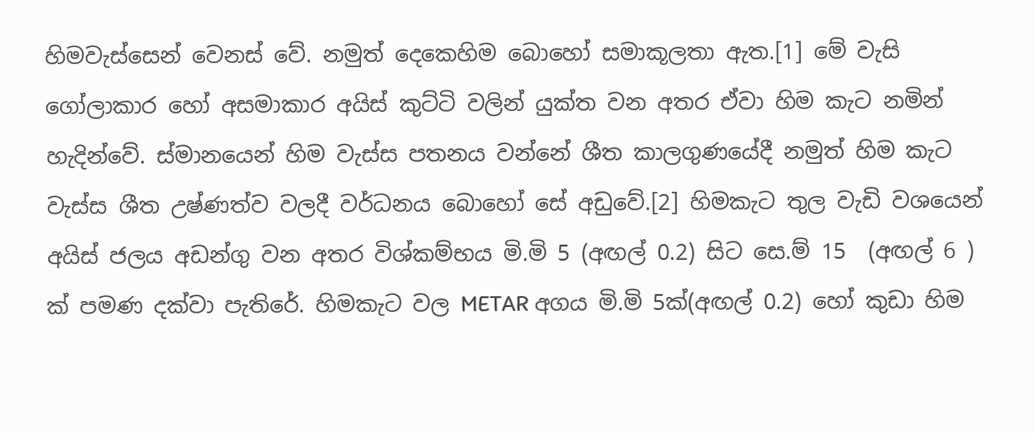හිමවැස්සෙන් වෙනස් වේ. නමුත් දෙකෙහිම බොහෝ සමාකූලතා ඇත.[1] මේ වැසි ගෝලාකාර හෝ අසමාකාර අයිස් කුට්ටි වලින් යුක්ත වන අතර ඒවා හිම කැට නමින් හැදින්වේ. ස්මානයෙන් හිම වැස්ස පතනය වන්නේ ශීත කාලගුණයේදී නමුත් හිම කැට වැස්ස ශීත උෂ්ණත්ව වලදී වර්ධනය බොහෝ සේ අඩුවේ.[2] හිමකැට තුල වැඩි වශයෙන් අයිස් ජලය අඩන්ගු වන අතර විශ්කම්භය මි.මි 5 (අඟල් 0.2) සිට සෙ.ම් 15  (අඟල් 6 ) ක් පමණ දක්වා පැතිරේ. හිමකැට වල METAR අගය මි.මි 5ක්(අඟල් 0.2) හෝ කුඩා හිම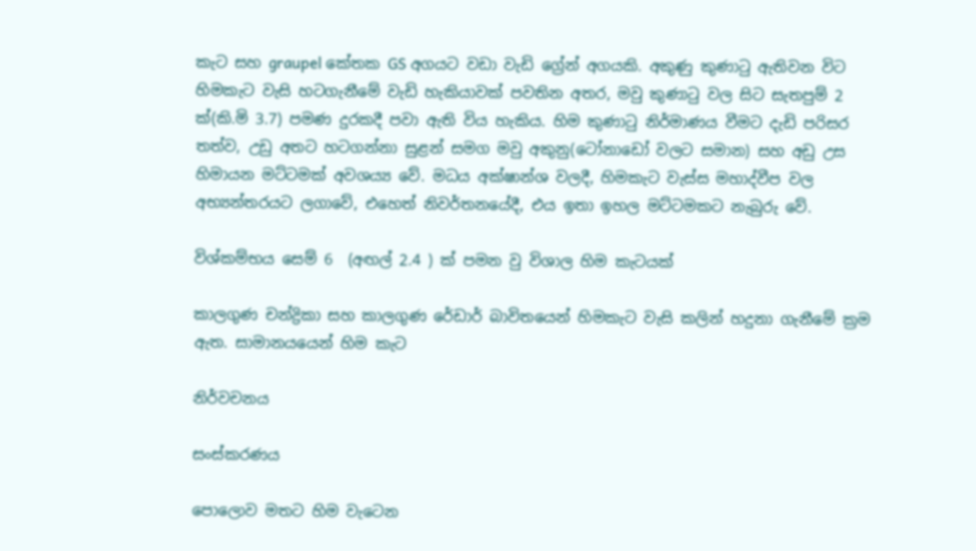කැට සහ graupel කේතක GS අගයට වඩා වැඩි ග්‍රේන් අගයකි. අකුණු කුණාටු ඇතිවන විට හිමකැට වැසි හටගැනීමේ වැඩි හැකියාවක් පවතින අතර, මවු කුණාටු වල සිට සැතපුම් 2 ක්(කි.මි 3.7) පමණ දුරකදී පවා ඇති විය හැකිය. හිම කුණාටු නිර්මාණය වීමට දැඩි පරිසර තත්ව, උඩු අතට හටගන්නා සුළන් සමග මවු අකුනු(ටෝනාඩෝ වලට සමාන) සහ අඩු උස හිමායන මට්ටමක් අවශ‍‍‍‍ය්‍ය වේ. මධ‍‍ය අක්ෂාන්ශ වලදී, හිමකැට වැස්ස මහාද්වීප වල අභ්‍යන්තරයට ලගාවේ, එහෙත් නිවර්තනයේදී, එය ඉතා ඉහල මට්ටමකට නැබුරු වේ.

විශ්කම්භය සෙම් 6  (අඟල් 2.4 ) ක් පමන වු විශාල හිම කැටයක්

කාලගුණ චන්ද්‍රිකා සහ කාලගුණ රේඩාර් බාවිතයෙන් හිමකැට වැසි කලින් හදුනා ගැනීමේ ක්‍රම ඇත. සාමාන‍‍‍‍යයෙන් හිම කැට

නිර්වචනය

සංස්කරණය

පොලොව මතට හිම වැටෙන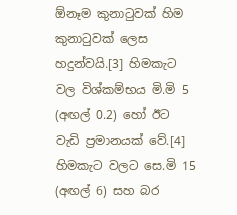ඕනෑම කුනාටුවක් හිම කුනාටුවක් ලෙස හදුන්වයි.[3] හිමකැට වල විශ්කම්භය මි.මි 5 (අඟල් 0.2) හෝ ඊට වැඩි ප්‍රමානයක් වේ.[4] හිමකැට වලට සෙ.මි 15 (අඟල් 6) සහ බර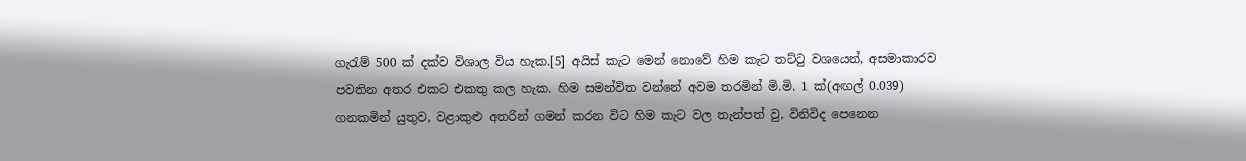ගැරැම් 500 ක් දක්ව විශාල විය හැක.[5] අයිස් කැට මෙන් නොවේ හිම කැට තට්ටු වශයෙන්, අසමාකාරව පවතින අතර එකට එකතු කල හැක. හිම සමන්විත වන්නේ අවම තරමින් මි.මි. 1 ක්(අඟල් 0.039) ගනකමින් යුතුව, වළාකුළු අතරින් ගමන් කරන විට හිම කැට වල තැන්පත් වු, විනිවිද පෙනෙන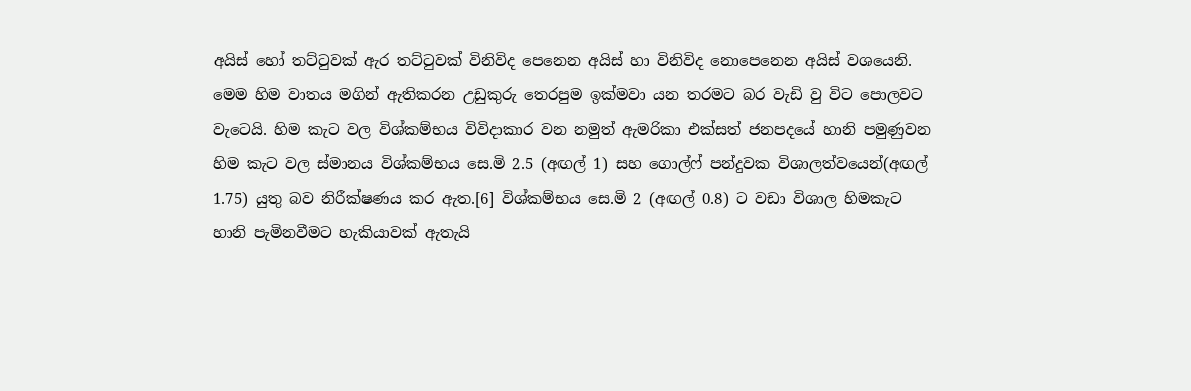අයිස් හෝ තට්ටුවක් ඇර තට්ටුවක් විනිවිද පෙනෙන අයිස් හා විනිවිද නොපෙනෙන අයිස් වශයෙනි. මෙම හිම වාතය මගින් ඇතිකරන උඩුකුරු තෙරපුම ඉක්මවා යන තරමට බර වැඩි වු විට පොලවට වැටෙයි. හිම කැට වල විශ්කම්භය විවිදාකාර වන නමුත් ඇමරිකා එක්සත් ජනපදයේ හානි පමුණුවන හිම කැට වල ස්මාන‍‍‍‍‍ය විශ්කම්භය සෙ.මි 2.5 (අඟල් 1) සහ ගොල්ෆ් පන්දුවක විශාලත්වයෙන්(අඟල් 1.75) යුතු බව නිරීක්ෂණය කර ඇත.[6] විශ්කම්භය සෙ.මි 2 (අඟල් 0.8) ට වඩා විශාල හිමකැට හානි පැමිනවීමට හැකියාවක් ඇතැයි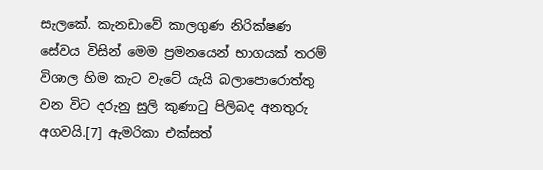සැලකේ. කැනඩාවේ කාලගුණ නිරික්ෂණ සේවය විසින් මෙම ප්‍රමනයෙන් භාගයක් තරම් විශාල හිම කැට වැටේ යැයි බලාපොරොත්තු වන විට දරුනු සුලි කුණාටු පිලිබද අනතුරු අගවයි.[7] ඇමරිකා එක්සත්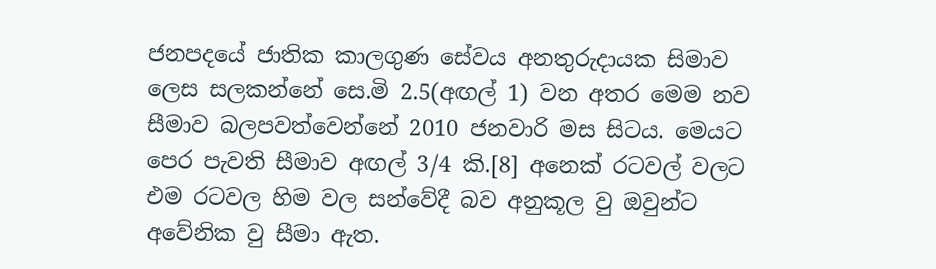ජනපදයේ ජාතික කාලගුණ සේවය අනතුරුදායක සිමාව ලෙස සලකන්නේ සෙ.මි 2.5(අඟල් 1) වන අතර මෙම නව සීමාව බලපවත්වෙන්නේ 2010 ජනවාරි මස සිටය. මෙයට පෙර පැවති සීමාව අඟල් 3/4 කි.[8] අනෙක් රටවල් වලට එම රටවල හිම වල සන්වේදී බව අනුකූල වු ඔවුන්ට අවේනික වු සීමා ඇත.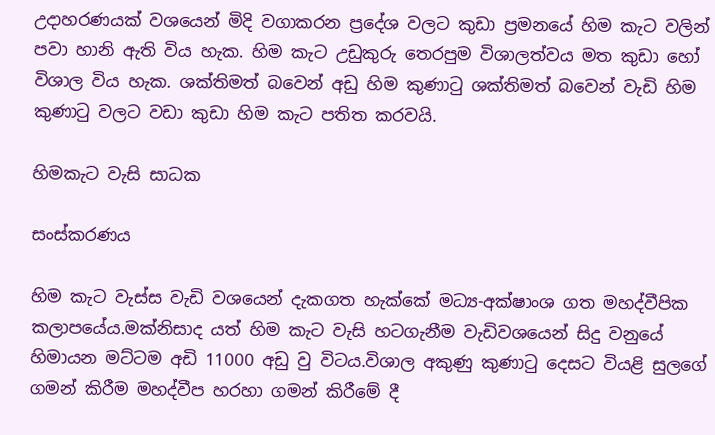උදාහරණයක් වශයෙන් මිදි වගාකරන ප්‍රදේශ වලට කුඩා ප්‍රමනයේ හිම කැට වලින් පවා හානි ඇති විය හැක. හිම කැට උඩුකුරු තෙරපුම විශාලත්වය මත කුඩා හෝ විශාල විය හැක. ශක්තිමත් බවෙන් අඩු හිම කුණාටු ශක්තිමත් බවෙන් වැඩි හිම කුණාටු වලට වඩා කුඩා හිම කැට පතිත කරවයි.

හිමකැට වැසි සාධක

සංස්කරණය

හිම කැට වැස්ස වැඩි වශයෙන් දැකගත හැක්කේ මධ්‍ය-අක්ෂාංශ ගත මහද්වීපික කලාපයේය.මක්නිසාද යත් හිම කැට වැසි හටගැනීම වැඩිවශයෙන් සිදු වනුයේ හිමායන මට්ටම අඩි 11000 අඩු වු විටය.විශාල අකුණු කුණාටු දෙසට වියළි සුලගේ ගමන් කිරීම මහද්වීප හරහා ගමන් කිරීමේ දී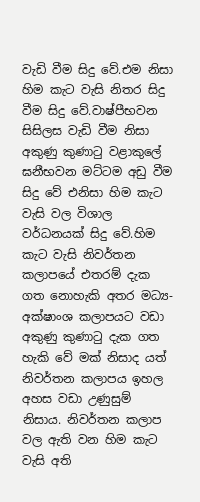වැඩි වීම සිදු වේ.එම නිසා හිම කැට වැසි නිතර සිදු වීම සිදු වේ.වාෂ්පීභවන සිසිලස වැඩි වීම නිසා අකුණු කුණාටු වළාකුලේ ඝනීභවන මට්ටම අඩු වීම සිදු වේ එනිසා හිම කැට වැසි වල විශාල වර්ධනයක් සිදු වේ.හිම කැට වැසි නිවර්තන කලාපයේ එතරම් දැක ගත නොහැකි අතර මධ්‍ය-අක්ෂාංශ කලාපයට වඩා අකුණු කුණාටු දැක ගත හැකි වේ මක් නිසාද යත් නිවර්තන කලාපය ඉහල අහස වඩා උණුසුම් නිසාය. නිවර්තන කලාප වල ඇති වන හිම කැට වැසි අති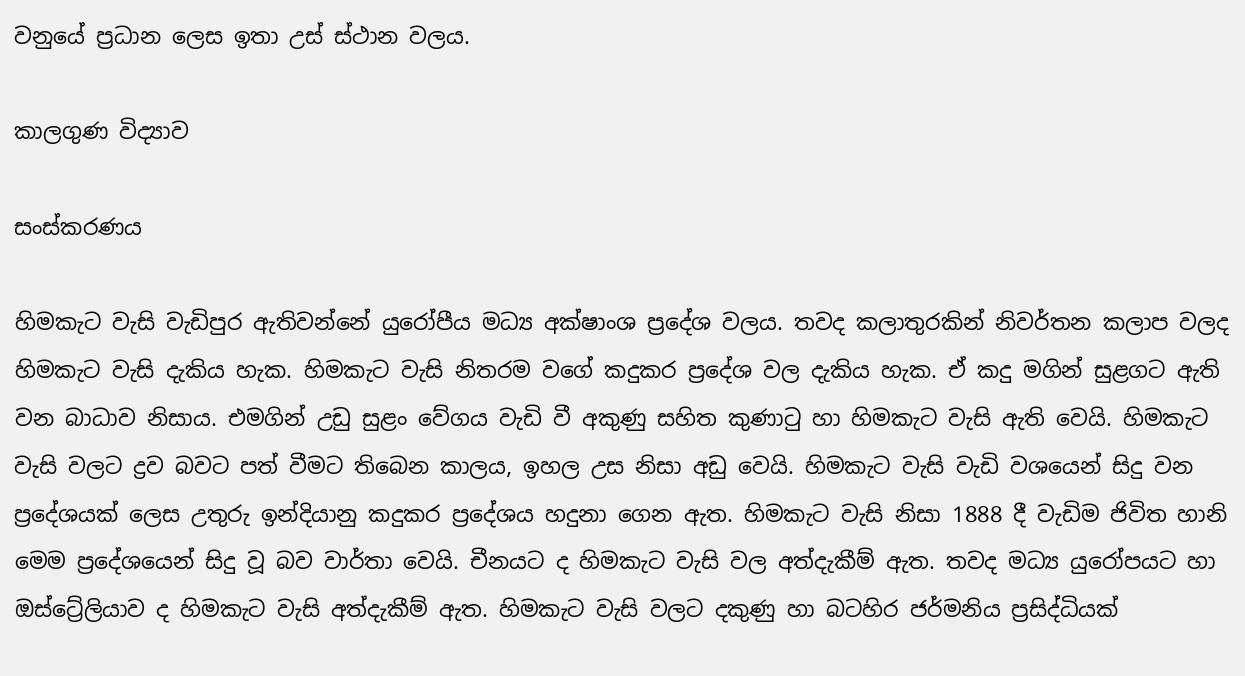වනුයේ ප්‍රධාන ලෙස ඉතා උස් ස්ථාන වලය.

කාලගුණ විද්‍යාව

සංස්කරණය

හිමකැට වැසි වැඩිපුර ඇතිවන්නේ යුරෝපීය මධ්‍ය අක්ෂාංශ ප්‍රදේශ වලය. තවද කලාතුරකින් නිවර්තන කලාප වලද හිමකැට වැසි දැකිය හැක. හිමකැට වැසි නිතරම වගේ කදුකර ප්‍රදේශ වල දැකිය හැක. ඒ කදු මගින් සුළගට ඇති වන බාධාව නිසාය. එමගින් උඩු සුළං වේගය වැඩි වී අකුණු සහිත කුණාටු හා හිමකැට වැසි ඇති වෙයි. හිමකැට වැසි වලට ද්‍රව බවට පත් වීමට තිබෙන කාලය, ඉහල උස නිසා අඩු වෙයි. හිමකැට වැසි වැඩි වශයෙන් සිදු වන ප්‍රදේශයක් ලෙස උතුරු ඉන්දියානු කදුකර ප්‍රදේශය හදුනා ගෙන ඇත. හිමකැට වැසි නිසා 1888 දී වැඩිම ජිවිත හානි මෙම ප්‍රදේශයෙන් සිදු වූ බව වාර්තා වෙයි. චීනයට ද හිමකැට වැසි වල අත්දැකීම් ඇත. තවද මධ්‍ය යුරෝපයට හා ඔස්ට්‍රේලියාව ද හිමකැට වැසි අත්දැකීම් ඇත. හිමකැට වැසි වලට දකුණු හා බටහිර ජර්මනිය ප්‍රසිද්ධියක්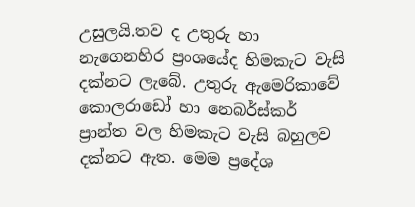උසුලයි.තව ද උතුරු හා නැගෙනහිර ප්‍රංශයේද හිමකැට වැසි දක්නට ලැබේ. උතුරු ඇමෙරිකාවේ කොලරාඩෝ හා නෙබර්ස්කර් ප්‍රාන්ත වල හිමකැට වැසි බහුලව දක්නට ඇත. මෙම ප්‍රදේශ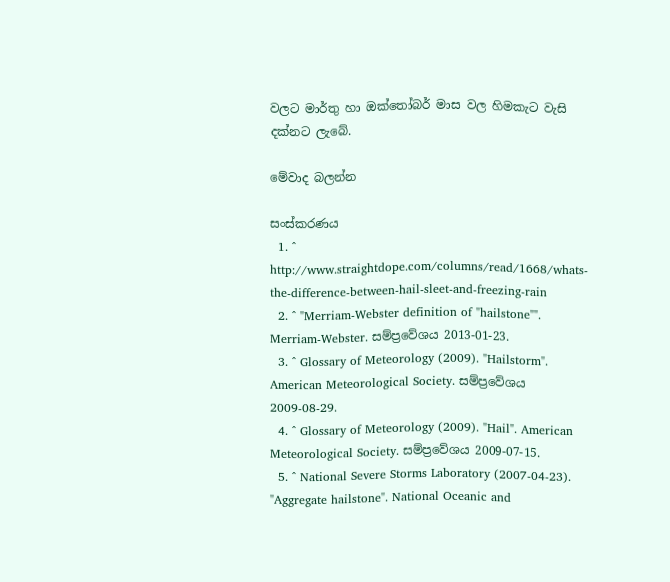වලට මාර්තු හා ඔක්තෝබර් මාස වල හිමකැට වැසි දක්නට ලැබේ.

මේවාද බලන්න

සංස්කරණය
  1. ^ http://www.straightdope.com/columns/read/1668/whats-the-difference-between-hail-sleet-and-freezing-rain
  2. ^ "Merriam-Webster definition of "hailstone"". Merriam-Webster. සම්ප්‍රවේශය 2013-01-23.
  3. ^ Glossary of Meteorology (2009). "Hailstorm". American Meteorological Society. සම්ප්‍රවේශය 2009-08-29.
  4. ^ Glossary of Meteorology (2009). "Hail". American Meteorological Society. සම්ප්‍රවේශය 2009-07-15.
  5. ^ National Severe Storms Laboratory (2007-04-23). "Aggregate hailstone". National Oceanic and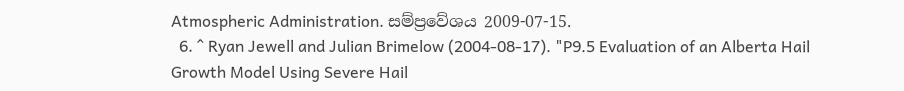Atmospheric Administration. සම්ප්‍රවේශය 2009-07-15.
  6. ^ Ryan Jewell and Julian Brimelow (2004-08-17). "P9.5 Evaluation of an Alberta Hail Growth Model Using Severe Hail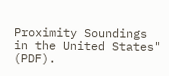Proximity Soundings in the United States" (PDF).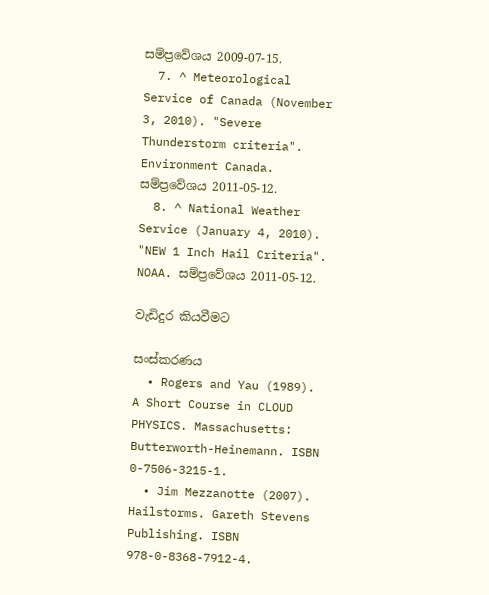සම්ප්‍රවේශය 2009-07-15.
  7. ^ Meteorological Service of Canada (November 3, 2010). "Severe Thunderstorm criteria". Environment Canada. සම්ප්‍රවේශය 2011-05-12.
  8. ^ National Weather Service (January 4, 2010). "NEW 1 Inch Hail Criteria". NOAA. සම්ප්‍රවේශය 2011-05-12.

වැඩිදුර කියවීමට

සංස්කරණය
  • Rogers and Yau (1989). A Short Course in CLOUD PHYSICS. Massachusetts: Butterworth-Heinemann. ISBN 0-7506-3215-1.
  • Jim Mezzanotte (2007). Hailstorms. Gareth Stevens Publishing. ISBN 978-0-8368-7912-4.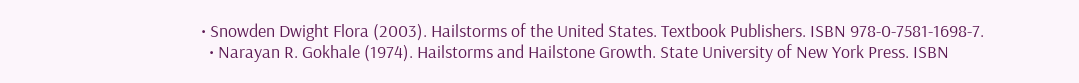• Snowden Dwight Flora (2003). Hailstorms of the United States. Textbook Publishers. ISBN 978-0-7581-1698-7.
  • Narayan R. Gokhale (1974). Hailstorms and Hailstone Growth. State University of New York Press. ISBN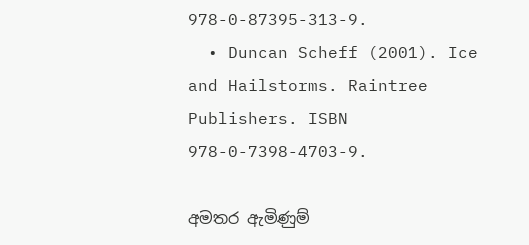978-0-87395-313-9.
  • Duncan Scheff (2001). Ice and Hailstorms. Raintree Publishers. ISBN 978-0-7398-4703-9.

අමතර ඇමිණුම්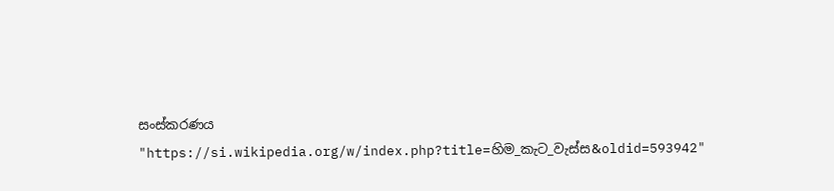සංස්කරණය
"https://si.wikipedia.org/w/index.php?title=හිම_කැට_වැස්ස&oldid=593942"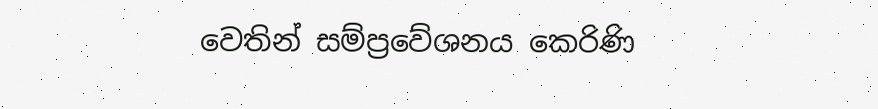වෙතින් සම්ප්‍රවේශනය කෙරිණි